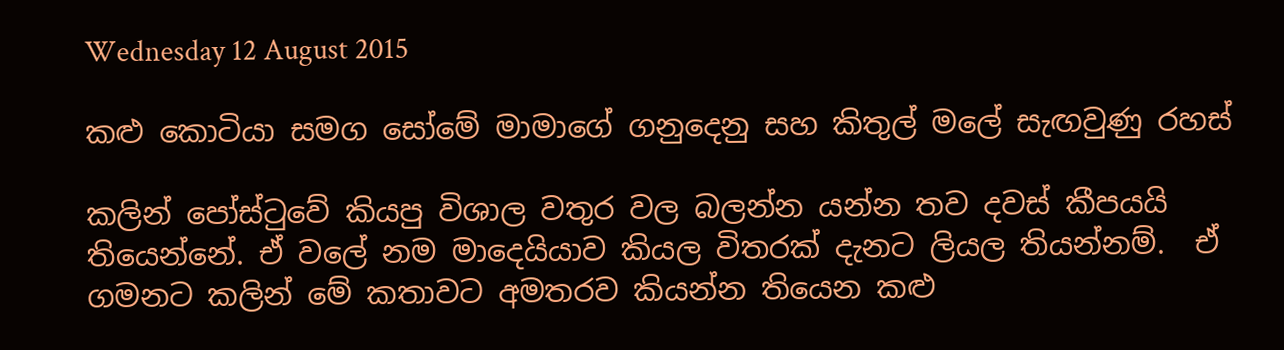Wednesday 12 August 2015

කළු කොටියා සමග සෝමේ මාමාගේ ගනුදෙනු සහ කිතුල් මලේ සැඟවුණු රහස්

කලින් පෝස්ටුවේ කියපු විශාල වතුර වල බලන්න යන්න තව දවස් කීපයයි තියෙන්නේ. ඒ වලේ නම මාදෙයියාව කියල විතරක් දැනට ලියල තියන්නම්.  ඒ ගමනට කලින් මේ කතාවට අමතරව කියන්න තියෙන කළු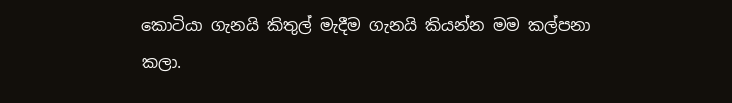කොටියා ගැනයි කිතුල් මැදීම ගැනයි කියන්න මම කල්පනා කලා.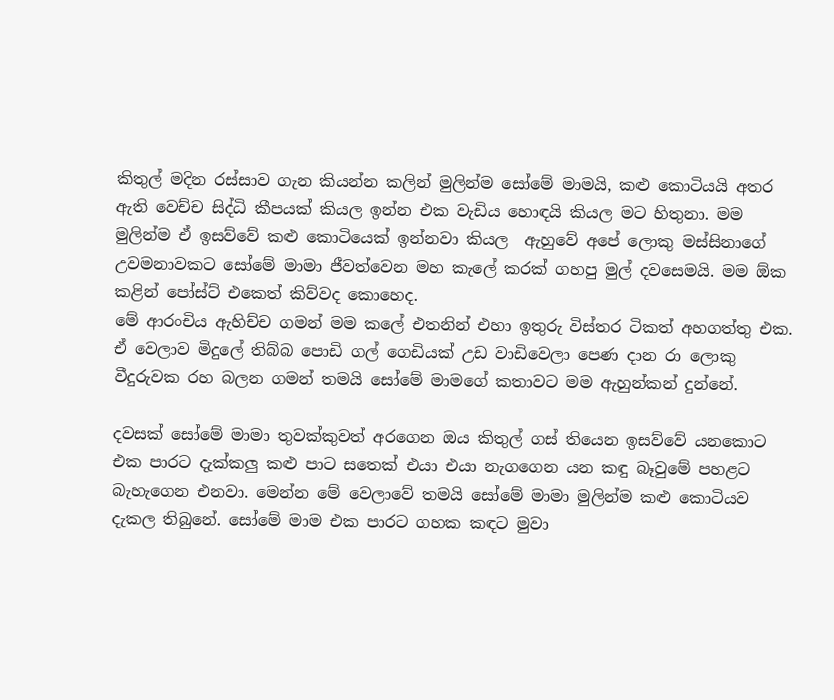කිතුල් මදින රස්සාව ගැන කියන්න කලින් මුලින්ම සෝමේ මාමයි, කළු කොටියයි අතර ඇති වෙච්ච සිද්ධි කීපයක් කියල ඉන්න එක වැඩිය හොඳයි කියල මට හිතුනා. මම මුලින්ම ඒ ඉසව්වේ කළු කොටියෙක් ඉන්නවා කියල  ඇහුවේ අපේ ලොකු මස්සිනාගේ උවමනාවකට සෝමේ මාමා ජීවත්වෙන මහ කැලේ කරක් ගහපු මුල් දවසෙමයි. මම ඕක කළින් පෝස්ට් එකෙත් කිව්වද කොහෙද.
මේ ආරංචිය ඇහිච්ච ගමන් මම කලේ එතනින් එහා ඉතුරු විස්තර ටිකත් අහගත්තු එක. ඒ වෙලාව මිදුලේ තිබ්බ පොඩි ගල් ගෙඩියක් උඩ වාඩිවෙලා පෙණ දාන රා ලොකු වීදුරුවක රහ බලන ගමන් තමයි සෝමේ මාමගේ කතාවට මම ඇහුන්කන් දුන්නේ.

දවසක් සෝමේ මාමා තුවක්කුවත් අරගෙන ඔය කිතුල් ගස් තියෙන ඉසව්වේ යනකොට එක පාරට දැක්කලු කළු පාට සතෙක් එයා එයා නැගගෙන යන කඳු බෑවුමේ පහළට බැහැගෙන එනවා. මෙන්න මේ වෙලාවේ තමයි සෝමේ මාමා මුලින්ම කළු කොටියව දැකල තිබුනේ. සෝමේ මාම එක පාරට ගහක කඳට මුවා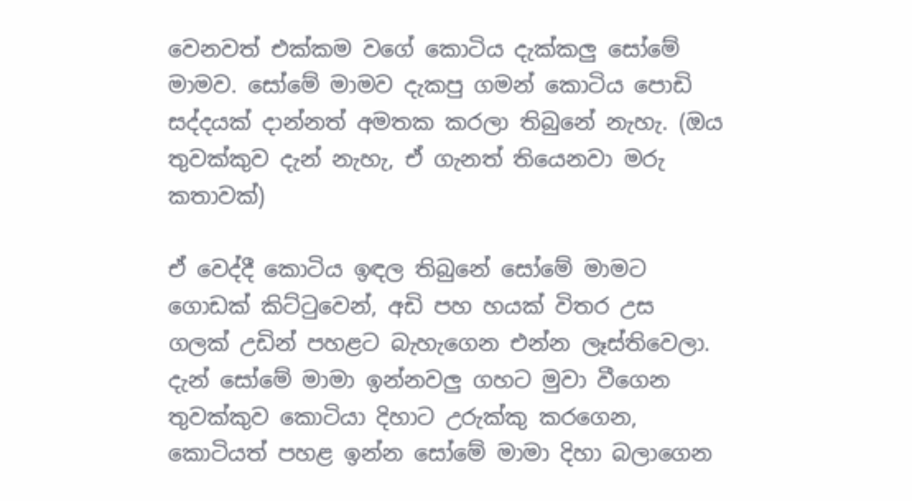වෙනවත් එක්කම වගේ කොටිය දැක්කලු සෝමේ මාමව. සෝමේ මාමව දැකපු ගමන් කොටිය පොඩි සද්දයක් දාන්නත් අමතක කරලා තිබුනේ නැහැ. (ඔය තුවක්කුව දැන් නැහැ, ඒ ගැනත් තියෙනවා මරු කතාවක්)

ඒ වෙද්දී කොටිය ඉඳල තිබුනේ සෝමේ මාමට ගොඩක් කිට්ටුවෙන්, අඩි පහ හයක් විතර උස ගලක් උඩින් පහළට බැහැගෙන එන්න ලෑස්තිවෙලා. දැන් සෝමේ මාමා ඉන්නවලු ගහට මුවා වීගෙන තුවක්කුව කොටියා දිහාට උරුක්කු කරගෙන, කොටියත් පහළ ඉන්න සෝමේ මාමා දිහා බලාගෙන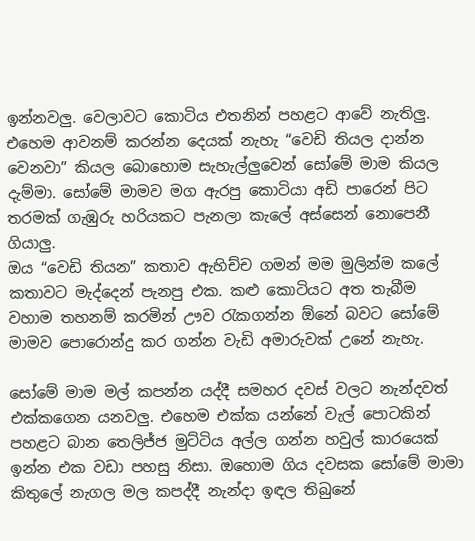ඉන්නවලු. වෙලාවට කොටිය එතනින් පහළට ආවේ නැතිලු. එහෙම ආවනම් කරන්න දෙයක් නැහැ “වෙඩි තියල දාන්න වෙනවා” කියල බොහොම සැහැල්ලුවෙන් සෝමේ මාම කියල දැම්මා. සෝමේ මාමව මග ඇරපු කොටියා අඩි පාරෙන් පිට තරමක් ගැඹුරු හරියකට පැනලා කැලේ අස්සෙන් නොපෙනී ගියාලු.
ඔය “වෙඩි තියන” කතාව ඇහිච්ච ගමන් මම මුලින්ම කලේ කතාවට මැද්දෙන් පැනපු එක. කළු කොටියට අත තැබීම වහාම තහනම් කරමින් ඌව රැකගන්න ඕනේ බවට සෝමේ මාමව පොරොන්දු කර ගන්න වැඩි අමාරුවක් උනේ නැහැ.

සෝමේ මාම මල් කපන්න යද්දී සමහර දවස් වලට නැන්දවත් එක්කගෙන යනවලු. එහෙම එක්ක යන්නේ වැල් පොටකින් පහළට බාන තෙලිජ්ජ මුට්ටිය අල්ල ගන්න හවුල් කාරයෙක් ඉන්න එක වඩා පහසු නිසා. ඔහොම ගිය දවසක සෝමේ මාමා කිතුලේ නැගල මල කපද්දී නැන්දා ඉඳල තිබුනේ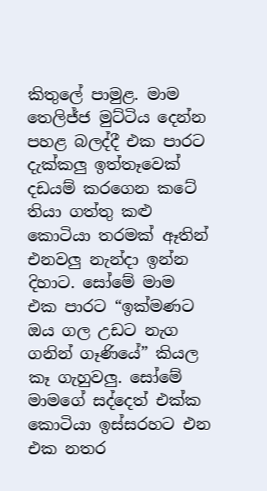කිතුලේ පාමුළ. මාම තෙලිජ්ජ මුට්ටිය දෙන්න පහළ බලද්දී එක පාරට දැක්කලු ඉත්තෑවෙක් දඩයම් කරගෙන කටේ තියා ගත්තු කළු කොටියා තරමක් ඈතින් එනවලු නැන්දා ඉන්න දිහාට. සෝමේ මාම එක පාරට “ඉක්මණට ඔය ගල උඩට නැග ගනින් ගෑණියේ” කියල කෑ ගැහුවලු. සෝමේ මාමගේ සද්දෙත් එක්ක කොටියා ඉස්සරහට එන එක නතර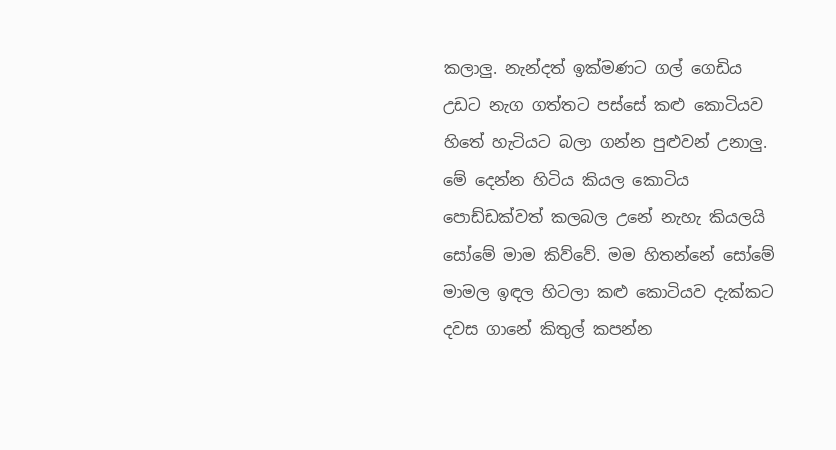කලාලු. නැන්දත් ඉක්මණට ගල් ගෙඩිය උඩට නැග ගත්තට පස්සේ කළු කොටියව හිතේ හැටියට බලා ගන්න පුළුවන් උනාලු. මේ දෙන්න හිටිය කියල කොටිය පොඩ්ඩක්වත් කලබල උනේ නැහැ කියලයි සෝමේ මාම කිව්වේ. මම හිතන්නේ සෝමේ මාමල ඉඳල හිටලා කළු කොටියව දැක්කට දවස ගානේ කිතුල් කපන්න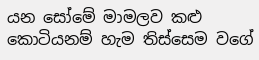යන සෝමේ මාමලව කළු කොටියනම් හැම තිස්සෙම වගේ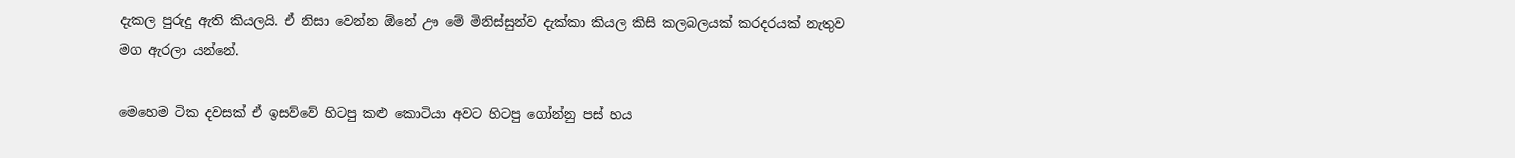දැකල පුරුදු ඇති කියලයි. ඒ නිසා වෙන්න ඕනේ ඌ මේ මිනිස්සුන්ව දැක්කා කියල කිසි කලබලයක් කරදරයක් නැතුව මග ඇරලා යන්නේ.

මෙහෙම ටික දවසක් ඒ ඉසව්වේ හිටපු කළු කොටියා අවට හිටපු ගෝන්නු පස් හය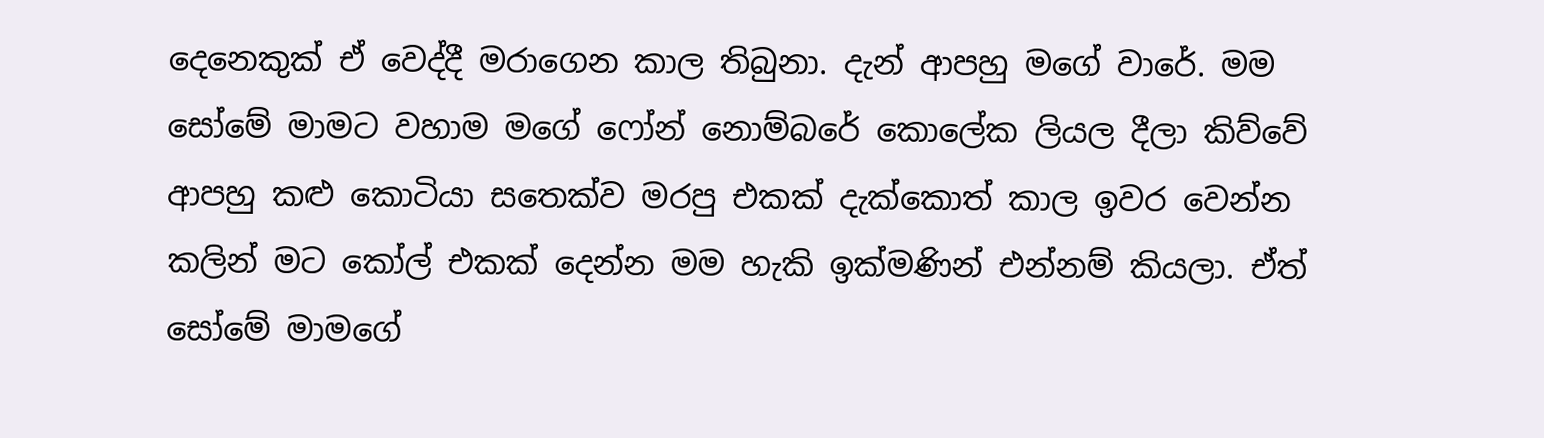දෙනෙකුක් ඒ වෙද්දී මරාගෙන කාල තිබුනා. දැන් ආපහු මගේ වාරේ. මම සෝමේ මාමට වහාම මගේ ෆෝන් නොම්බරේ කොලේක ලියල දීලා කිව්වේ ආපහු කළු කොටියා සතෙක්ව මරපු එකක් දැක්කොත් කාල ඉවර වෙන්න කලින් මට කෝල් එකක් දෙන්න මම හැකි ඉක්මණින් එන්නම් කියලා. ඒත් සෝමේ මාමගේ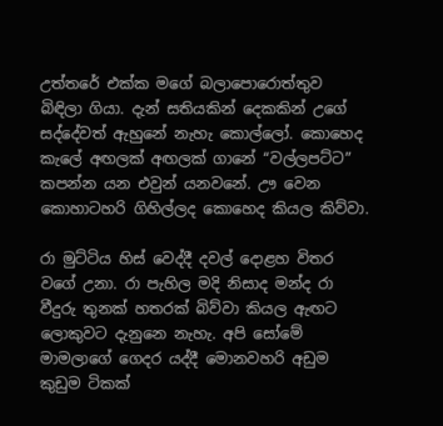උත්තරේ එක්ක මගේ බලාපොරොත්තුව බිඳිලා ගියා. දැන් සතියකින් දෙකකින් උගේ සද්දේවත් ඇහුනේ නැහැ කොල්ලෝ. කොහෙද කැලේ අඟලක් අඟලක් ගානේ “වල්ලපට්ට” කපන්න යන එවුන් යනවනේ. ඌ වෙන කොහාටහරි ගිහිල්ලද කොහෙද කියල කිව්වා.

රා මුට්ටිය හිස් වෙද්දී දවල් දොළහ විතර වගේ උනා. රා පැහිල මදි නිසාද මන්ද රා වීදුරු තුනක් හතරක් බිව්වා කියල ඇඟට ලොකුවට දැනුනෙ නැහැ. අපි සෝමේ මාමලාගේ ගෙදර යද්දී මොනවහරි අඩුම කුඩුම ටිකක්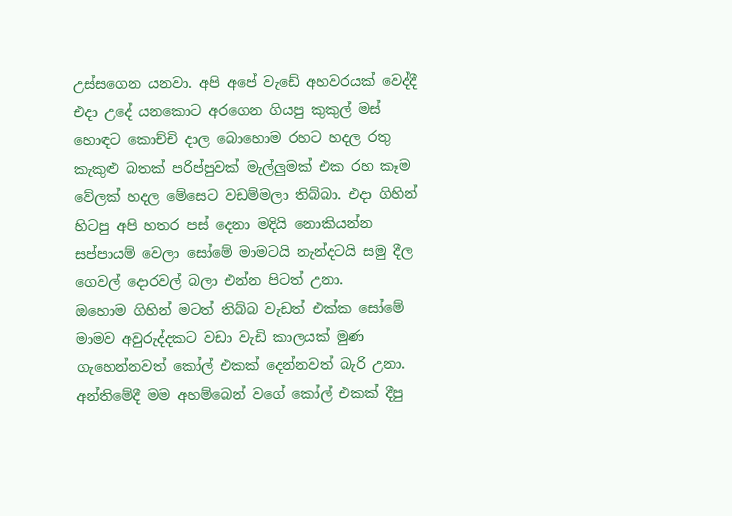උස්සගෙන යනවා. අපි අපේ වැඩේ අහවරයක් වෙද්දී එදා උදේ යනකොට අරගෙන ගියපු කුකුල් මස් හොඳට කොච්චි දාල බොහොම රහට හදල රතු කැකුළු බතක් පරිප්පුවක් මැල්ලුමක් එක රහ කෑම වේලක් හදල මේසෙට වඩම්මලා තිබ්බා. එදා ගිහින් හිටපු අපි හතර පස් දෙනා මදියි නොකියන්න සප්පායම් වෙලා සෝමේ මාමටයි නැන්දටයි සමු දීල ගෙවල් දොරවල් බලා එන්න පිටත් උනා.
ඔහොම ගිහින් මටත් තිබ්බ වැඩත් එක්ක සෝමේ මාමව අවුරුද්දකට වඩා වැඩි කාලයක් මුණ ගැහෙන්නවත් කෝල් එකක් දෙන්නවත් බැරි උනා. අන්තිමේදී මම අහම්බෙන් වගේ කෝල් එකක් දීපු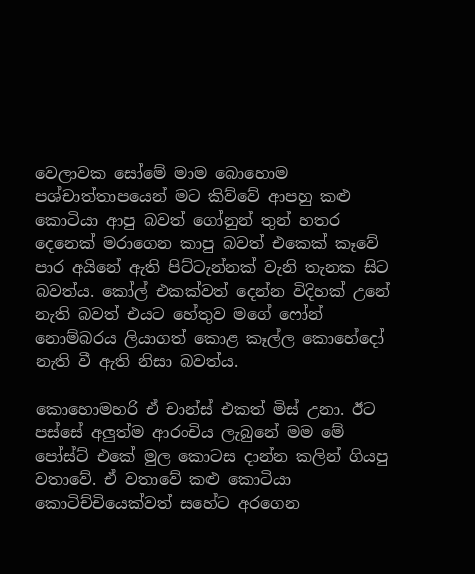වෙලාවක සෝමේ මාම බොහොම පශ්චාත්තාපයෙන් මට කිව්වේ ආපහු කළු කොටියා ආපු බවත් ගෝනුන් තුන් හතර දෙනෙක් මරාගෙන කාපු බවත් එකෙක් කෑවේ පාර අයිනේ ඇති පිට්ටැන්නක් වැනි තැනක සිට බවත්ය. කෝල් එකක්වත් දෙන්න විදිහක් උනේ නැති බවත් එයට හේතුව මගේ ෆෝන් නොම්බරය ලියාගත් කොළ කෑල්ල කොහේදෝ නැති වී ඇති නිසා බවත්ය.

කොහොමහරි ඒ චාන්ස් එකත් මිස් උනා. ඊට පස්සේ අලුත්ම ආරංචිය ලැබුනේ මම මේ පෝස්ට් එකේ මුල කොටස දාන්න කලින් ගියපු වතාවේ. ඒ වතාවේ කළු කොටියා කොටිච්චියෙක්වත් සහේට අරගෙන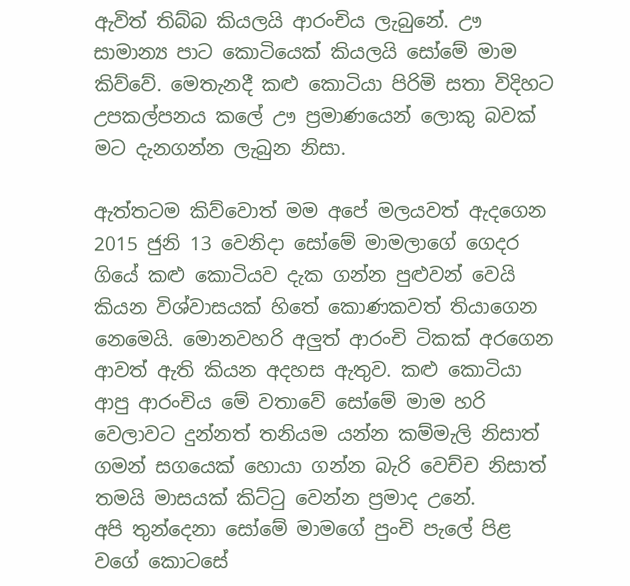ඇවිත් තිබ්බ කියලයි ආරංචිය ලැබුනේ. ඌ සාමාන්‍ය පාට කොටියෙක් කියලයි සෝමේ මාම කිව්වේ. මෙතැනදී කළු කොටියා පිරිමි සතා විදිහට උපකල්පනය කලේ ඌ ප්‍රමාණයෙන් ලොකු බවක් මට දැනගන්න ලැබුන නිසා.

ඇත්තටම කිව්වොත් මම අපේ මලයවත් ඇදගෙන 2015 ජුනි 13 වෙනිදා සෝමේ මාමලාගේ ගෙදර ගියේ කළු කොටියව දැක ගන්න පුළුවන් වෙයි කියන විශ්වාසයක් හිතේ කොණකවත් තියාගෙන නෙමෙයි. මොනවහරි අලුත් ආරංචි ටිකක් අරගෙන ආවත් ඇති කියන අදහස ඇතුව. කළු කොටියා ආපු ආරංචිය මේ වතාවේ සෝමේ මාම හරි වෙලාවට දුන්නත් තනියම යන්න කම්මැලි නිසාත් ගමන් සගයෙක් හොයා ගන්න බැරි වෙච්ච නිසාත් තමයි මාසයක් කිට්ටු වෙන්න ප්‍රමාද උනේ.
අපි තුන්දෙනා සෝමේ මාමගේ පුංචි පැලේ පිළ වගේ කොටසේ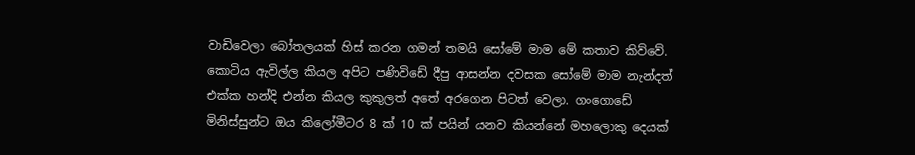වාඩිවෙලා බෝතලයක් හිස් කරන ගමන් තමයි සෝමේ මාම මේ කතාව කිව්වේ.
කොටිය ඇවිල්ල කියල අපිට පණිවිඩේ දීපු ආසන්න දවසක සෝමේ මාම නැන්දත් එක්ක හන්දි එන්න කියල කුකුලත් අතේ අරගෙන පිටත් වෙලා. ගංගොඩේ මිනිස්සුන්ට ඔය කිලෝමීටර 8 ක් 10 ක් පයින් යනව කියන්නේ මහලොකු දෙයක්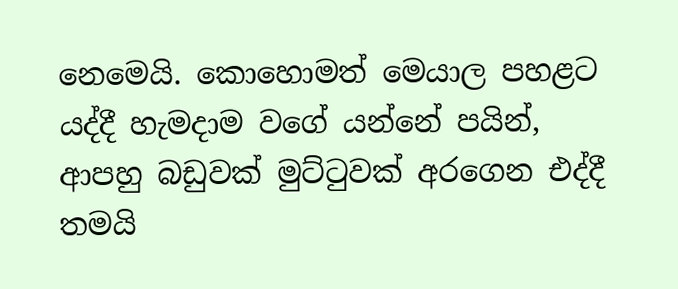නෙමෙයි. කොහොමත් මෙයාල පහළට යද්දී හැමදාම වගේ යන්නේ පයින්, ආපහු බඩුවක් මුට්ටුවක් අරගෙන එද්දී තමයි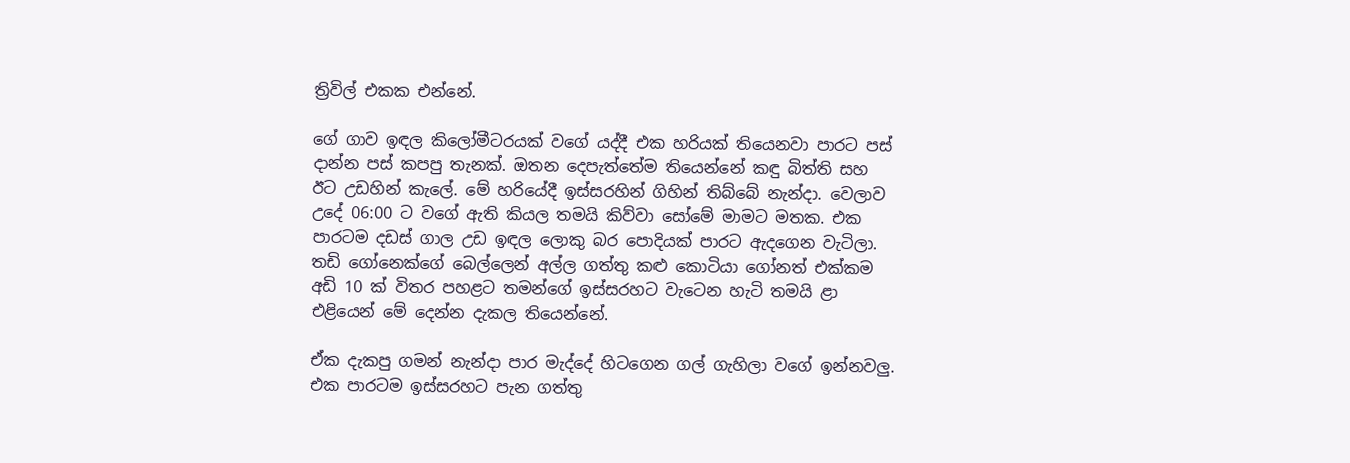ත්‍රිවිල් එකක එන්නේ.

ගේ ගාව ඉඳල කිලෝමීටරයක් වගේ යද්දී එක හරියක් තියෙනවා පාරට පස් දාන්න පස් කපපු තැනක්. ඔතන දෙපැත්තේම තියෙන්නේ කඳු බිත්ති සහ ඊට උඩහින් කැලේ. මේ හරියේදී ඉස්සරහින් ගිහින් තිබ්බේ නැන්දා. වෙලාව උදේ 06:00 ට වගේ ඇති කියල තමයි කිව්වා සෝමේ මාමට මතක. එක පාරටම දඩස් ගාල උඩ ඉඳල ලොකු බර පොදියක් පාරට ඇදගෙන වැටිලා.
තඩි ගෝනෙක්ගේ බෙල්ලෙන් අල්ල ගත්තු කළු කොටියා ගෝනත් එක්කම අඩි 10 ක් විතර පහළට තමන්ගේ ඉස්සරහට වැටෙන හැටි තමයි ළා එළියෙන් මේ දෙන්න දැකල තියෙන්නේ.

ඒක දැකපු ගමන් නැන්දා පාර මැද්දේ හිටගෙන ගල් ගැහිලා වගේ ඉන්නවලු. එක පාරටම ඉස්සරහට පැන ගත්තු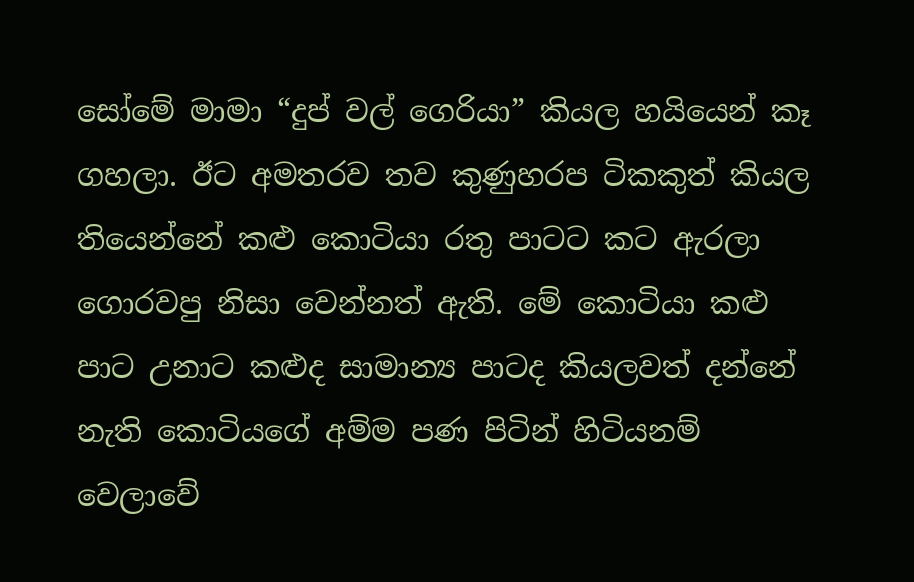සෝමේ මාමා “දුප් වල් ගෙරියා” කියල හයියෙන් කෑ ගහලා. ඊට අමතරව තව කුණුහරප ටිකකුත් කියල තියෙන්නේ කළු කොටියා රතු පාටට කට ඇරලා ගොරවපු නිසා වෙන්නත් ඇති. මේ කොටියා කළු පාට උනාට කළුද සාමාන්‍ය පාටද කියලවත් දන්නේ නැති කොටියගේ අම්ම පණ පිටින් හිටියනම් වෙලාවේ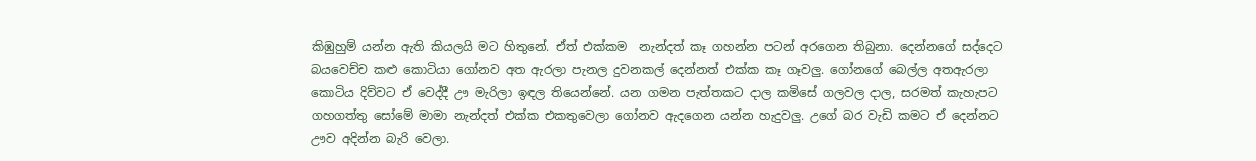කිඹුහුම් යන්න ඇති කියලයි මට හිතුනේ. ඒත් එක්කම  නැන්දත් කෑ ගහන්න පටන් අරගෙන තිබුනා. දෙන්නගේ සද්දෙට බයවෙච්ච කළු කොටියා ගෝනව අත ඇරලා පැනල දුවනකල් දෙන්නත් එක්ක කෑ ගෑවලු. ගෝනගේ බෙල්ල අතඇරලා කොටිය දිව්වට ඒ වෙද්දී ඌ මැරිලා ඉඳල තියෙන්නේ. යන ගමන පැත්තකට දාල කමිසේ ගලවල දාල, සරමත් කැහැපට ගහගත්තු සෝමේ මාමා නැන්දත් එක්ක එකතුවෙලා ගෝනව ඇදගෙන යන්න හැදුවලු. උගේ බර වැඩි කමට ඒ දෙන්නට ඌව අදින්න බැරි වෙලා.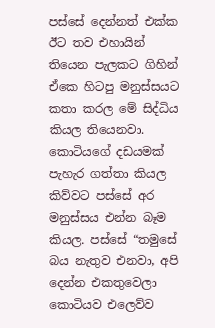පස්සේ දෙන්නත් එක්ක ඊට තව එහායින් තියෙන පැලකට ගිහින් ඒකෙ හිටපු මනුස්සයට කතා කරල මේ සිද්ධිය කියල තියෙනවා. කොටියගේ දඩයමක් පැහැර ගත්තා කියල කිව්වට පස්සේ අර මනුස්සය එන්න බෑම කියල. පස්සේ “තමුසේ බය නැතුව එනවා, අපි දෙන්න එකතුවෙලා කොටියව එලෙව්ව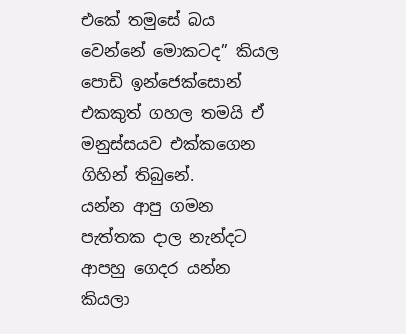එකේ තමුසේ බය වෙන්නේ මොකටද” කියල පොඩි ඉන්ජෙක්සොන් එකකුත් ගහල තමයි ඒ මනුස්සයව එක්කගෙන ගිහින් තිබුනේ.
යන්න ආපු ගමන පැත්තක දාල නැන්දට ආපහු ගෙදර යන්න කියලා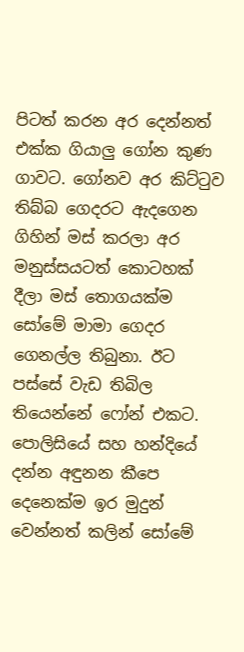පිටත් කරන අර දෙන්නත් එක්ක ගියාලු ගෝන කුණ ගාවට. ගෝනව අර කිට්ටුව තිබ්බ ගෙදරට ඇදගෙන ගිහින් මස් කරලා අර මනුස්සයටත් කොටහක් දීලා මස් තොගයක්ම සෝමේ මාමා ගෙදර ගෙනල්ල තිබුනා. ඊට පස්සේ වැඩ තිබිල තියෙන්නේ ෆෝන් එකට. පොලිසියේ සහ හන්දියේ දන්න අඳුනන කීපෙ දෙනෙක්ම ඉර මුදුන් වෙන්නත් කලින් සෝමේ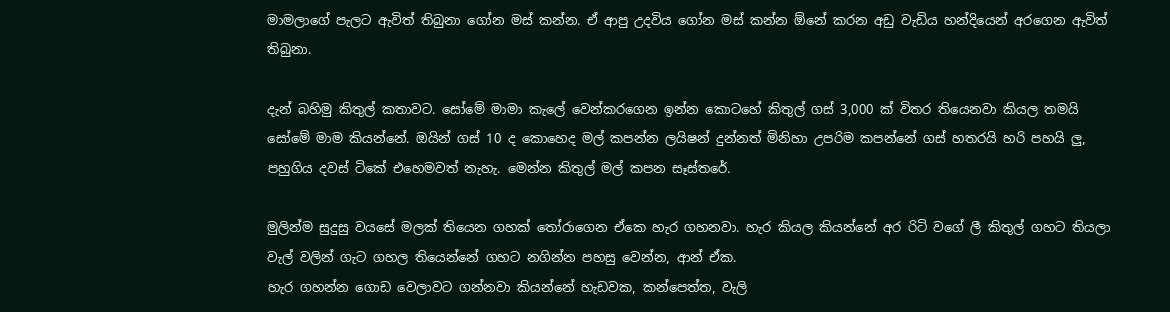මාමලාගේ පැලට ඇවිත් තිබුනා ගෝන මස් කන්න. ඒ ආපු උදවිය ගෝන මස් කන්න ඕනේ කරන අඩු වැඩිය හන්දියෙන් අරගෙන ඇවිත් තිබුනා.

දැන් බහිමු කිතුල් කතාවට. සෝමේ මාමා කැලේ වෙන්කරගෙන ඉන්න කොටහේ කිතුල් ගස් 3,000 ක් විතර තියෙනවා කියල තමයි සෝමේ මාම කියන්නේ. ඔයින් ගස් 10 ද කොහෙද මල් කපන්න ලයිෂන් දුන්නත් මිනිහා උපරිම කපන්නේ ගස් හතරයි හරි පහයි ලු, පහුගිය දවස් ටිකේ එහෙමවත් නැහැ. මෙන්න කිතුල් මල් කපන සෑස්තරේ.

මුලින්ම සුදුසු වයසේ මලක් තියෙන ගහක් තෝරාගෙන ඒකෙ හැර ගහනවා. හැර කියල කියන්නේ අර රිටි වගේ ලී කිතුල් ගහට තියලා වැල් වලින් ගැට ගහල තියෙන්නේ ගහට නගින්න පහසු වෙන්න, ආන් ඒක.
හැර ගහන්න ගොඩ වෙලාවට ගන්නවා කියන්නේ හැඩවක, කන්පෙත්ත, වැලි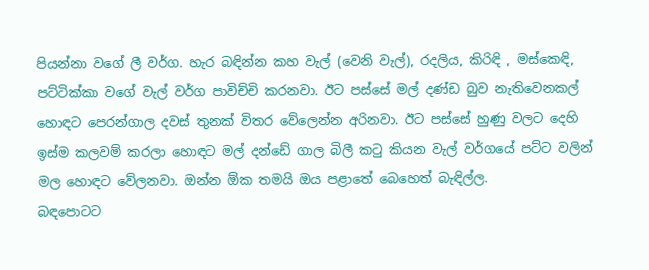පියන්නා වගේ ලී වර්ග. හැර බඳින්න කහ වැල් (වෙනි වැල්), රදලිය, කිරිඳි , මස්කෙඳි, පට්ටික්කා වගේ වැල් වර්ග පාවිච්චි කරනවා. ඊට පස්සේ මල් දණ්ඩ බුව නැතිවෙනකල් හොඳට පෙරන්ගාල දවස් තුනක් විතර වේලෙන්න අරිනවා. ඊට පස්සේ හුණු වලට දෙහි ඉස්ම කලවම් කරලා හොඳට මල් දන්ඩේ ගාල බිලී කටු කියන වැල් වර්ගයේ පට්ට වලින් මල හොඳට වේලනවා. ඔන්න ඕක තමයි ඔය පළාතේ බෙහෙත් බැඳිල්ල.
බඳපොටට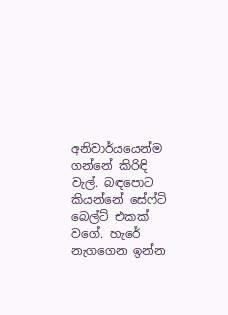අනිවාර්යයෙන්ම ගන්නේ කිරිඳි වැල්. බඳපොට කියන්නේ සේෆ්ටි බෙල්ට් එකක් වගේ. හැරේ නැගගෙන ඉන්න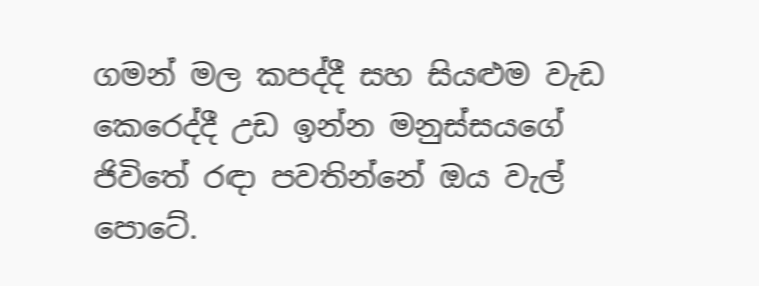ගමන් මල කපද්දී සහ සියළුම වැඩ කෙරෙද්දී උඩ ඉන්න මනුස්සයගේ ජිවිතේ රඳා පවතින්නේ ඔය වැල් පොටේ.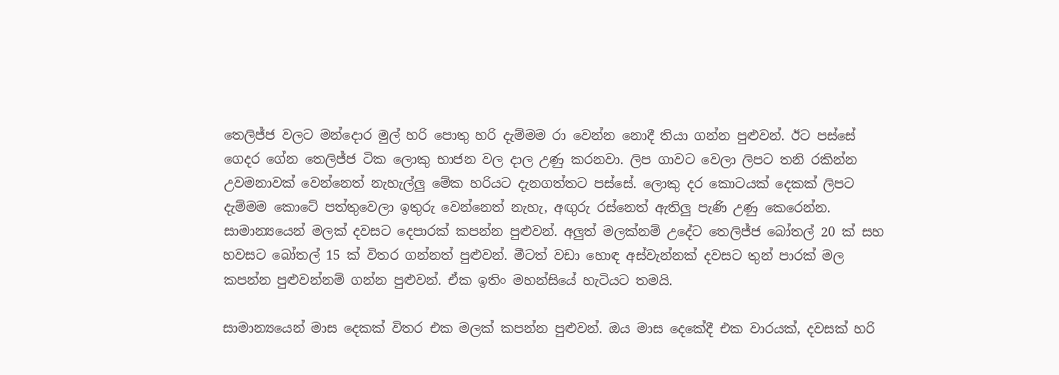තෙලිජ්ජ වලට මන්දොර මුල් හරි පොතු හරි දැම්මම රා වෙන්න නොදී තියා ගන්න පුළුවන්. ඊට පස්සේ ගෙදර ගේන තෙලිජ්ජ ටික ලොකු භාජන වල දාල උණු කරනවා. ලිප ගාවට වෙලා ලිපට තනි රකින්න උවමනාවක් වෙන්නෙත් නැහැල්ලු මේක හරියට දැනගත්තට පස්සේ. ලොකු දර කොටයක් දෙකක් ලිපට දැම්මම කොටේ පත්තුවෙලා ඉතුරු වෙන්නෙත් නැහැ, අඟුරු රස්නෙත් ඇතිලු පැණි උණු කෙරෙන්න.
සාමාන්‍යයෙන් මලක් දවසට දෙපාරක් කපන්න පුළුවන්. අලුත් මලක්නම් උදේට තෙලිජ්ජ බෝතල් 20 ක් සහ හවසට බෝතල් 15 ක් විතර ගන්නත් පුළුවන්. මීටත් වඩා හොඳ අස්වැන්නක් දවසට තුන් පාරක් මල කපන්න පුළුවන්නම් ගන්න පුළුවන්. ඒක ඉතිං මහන්සියේ හැටියට තමයි.

සාමාන්‍යයෙන් මාස දෙකක් විතර එක මලක් කපන්න පුළුවන්. ඔය මාස දෙකේදී එක වාරයක්, දවසක් හරි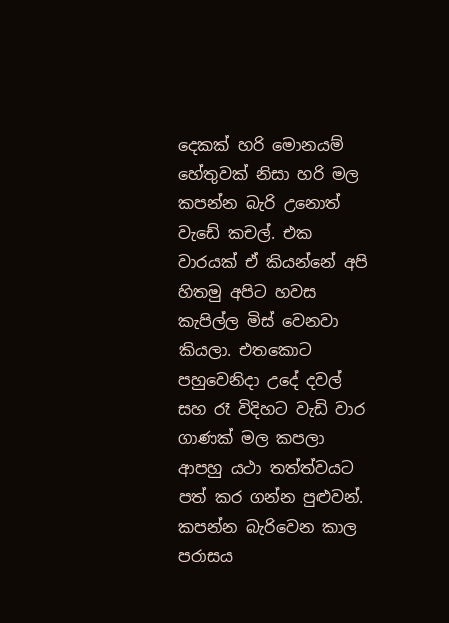දෙකක් හරි මොනයම් හේතුවක් නිසා හරි මල කපන්න බැරි උනොත් වැඩේ කචල්. එක වාරයක් ඒ කියන්නේ අපි හිතමු අපිට හවස කැපිල්ල මිස් වෙනවා කියලා. එතකොට පහුවෙනිදා උදේ දවල් සහ රෑ විදිහට වැඩි වාර ගාණක් මල කපලා ආපහු යථා තත්ත්වයට පත් කර ගන්න පුළුවන්. කපන්න බැරිවෙන කාල පරාසය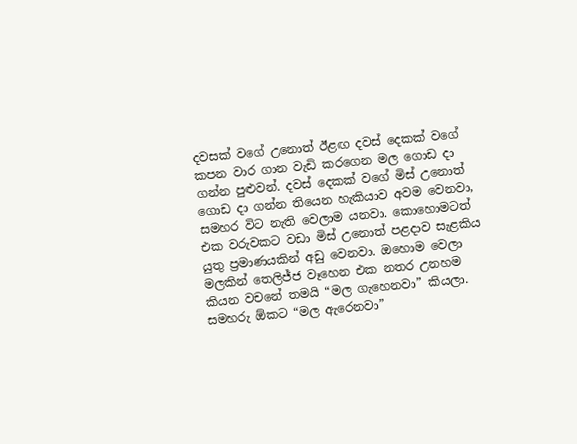දවසක් වගේ උනොත් ඊළඟ දවස් දෙකක් වගේ කපන වාර ගාන වැඩි කරගෙන මල ගොඩ දා ගන්න පුළුවන්. දවස් දෙකක් වගේ මිස් උනොත් ගොඩ දා ගන්න තියෙන හැකියාව අවම වෙනවා, සමහර විට නැති වෙලාම යනවා. කොහොමටත් එක වරුවකට වඩා මිස් උනොත් පළදාව සැළකිය යුතු ප්‍රමාණයකින් අඩු වෙනවා. ඔහොම වෙලා මලකින් තෙලිජ්ජ වෑහෙන එක නතර උනහම කියන වචනේ තමයි “මල ගැහෙනවා” කියලා. සමහරු ඕකට “මල ඇරෙනවා”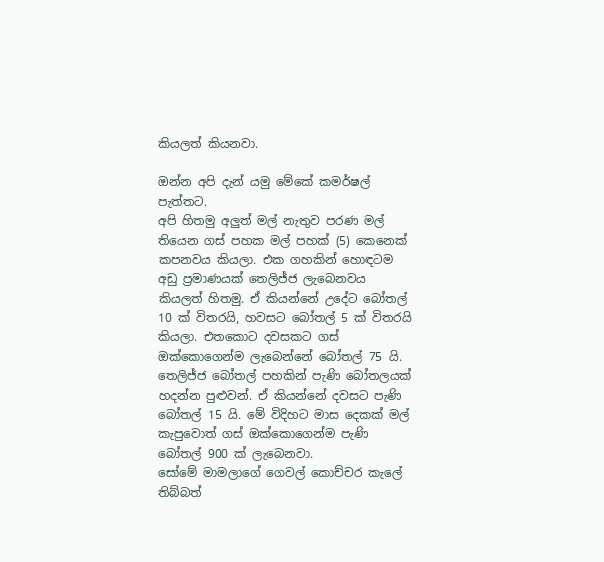කියලත් කියනවා.

ඔන්න අපි දැන් යමු මේකේ කමර්ෂල් පැත්තට.
අපි හිතමු අලුත් මල් නැතුව පරණ මල් තියෙන ගස් පහක මල් පහක් (5) කෙනෙක් කපනවය කියලා. එක ගහකින් හොඳටම අඩු ප්‍රමාණයක් තෙලිජ්ජ ලැබෙනවය කියලත් හිතමු. ඒ කියන්නේ උදේට බෝතල් 10 ක් විතරයි, හවසට බෝතල් 5 ක් විතරයි කියලා. එතකොට දවසකට ගස් ඔක්කොගෙන්ම ලැබෙන්නේ බෝතල් 75 යි. තෙලිජ්ජ බෝතල් පහකින් පැණි බෝතලයක් හදන්න පුළුවන්. ඒ කියන්නේ දවසට පැණි බෝතල් 15 යි. මේ විදිහට මාස දෙකක් මල් කැපුවොත් ගස් ඔක්කොගෙන්ම පැණි බෝතල් 900 ක් ලැබෙනවා.
සෝමේ මාමලාගේ ගෙවල් කොච්චර කැලේ තිබ්බත්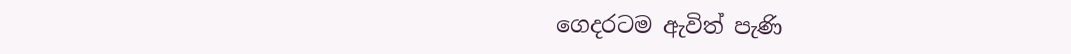ගෙදරටම ඇවිත් පැණි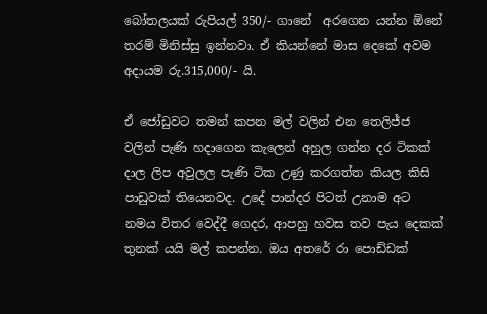බෝතලයක් රුපියල් 350/- ගානේ  අරගෙන යන්න ඕනේ තරම් මිනිස්සු ඉන්නවා. ඒ කියන්නේ මාස දෙකේ අවම අදායම රු.315,000/- යි.

ඒ ජෝඩුවට තමන් කපන මල් වලින් එන තෙලිජ්ජ වලින් පැණි හදාගෙන කැලෙන් අහුල ගන්න දර ටිකක් දාල ලිප අවුලල පැණි ටික උණු කරගත්ත කියල කිසි පාඩුවක් තියෙනවද. උදේ පාන්දර පිටත් උනාම අට නමය විතර වෙද්දී ගෙදර, ආපහු හවස තව පැය දෙකක් තුනක් යයි මල් කපන්න. ඔය අතරේ රා පොඩ්ඩක්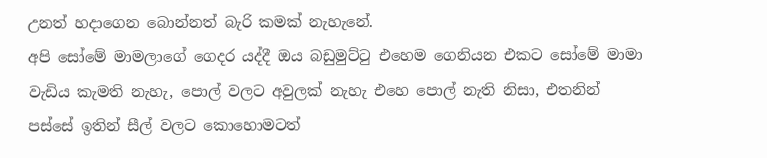උනත් හදාගෙන බොන්නත් බැරි කමක් නැහැනේ.
අපි සෝමේ මාමලාගේ ගෙදර යද්දී ඔය බඩුමුට්ටු එහෙම ගෙනියන එකට සෝමේ මාමා වැඩිය කැමති නැහැ, පොල් වලට අවුලක් නැහැ එහෙ පොල් නැති නිසා, එතනින් පස්සේ ඉතින් සීල් වලට කොහොමටත්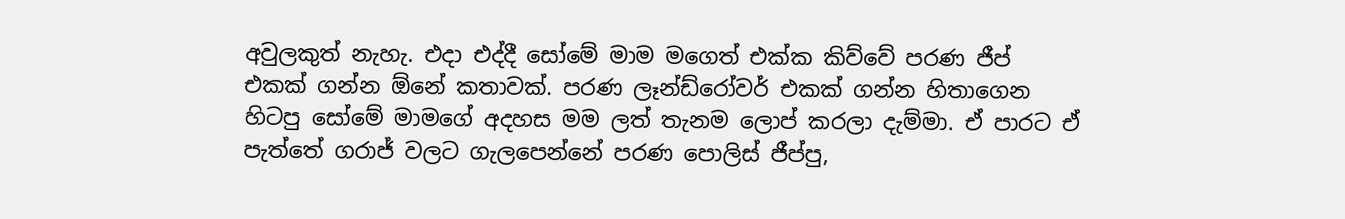අවුලකුත් නැහැ. එදා එද්දී සෝමේ මාම මගෙත් එක්ක කිව්වේ පරණ ජීප් එකක් ගන්න ඕනේ කතාවක්. පරණ ලෑන්ඩ්රෝවර් එකක් ගන්න හිතාගෙන හිටපු සෝමේ මාමගේ අදහස මම ලත් තැනම ලොප් කරලා දැම්මා. ඒ පාරට ඒ පැත්තේ ගරාජ් වලට ගැලපෙන්නේ පරණ පොලිස් ජීප්පු,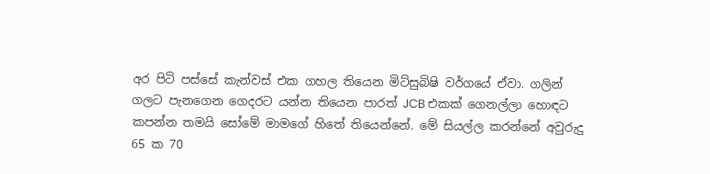අර පිටි පස්සේ කැන්වස් එක ගහල තියෙන මිට්සුබිෂි වර්ගයේ ඒවා. ගලින් ගලට පැනගෙන ගෙදරට යන්න තියෙන පාරත් JCB එකක් ගෙනල්ලා හොඳට කපන්න තමයි සෝමේ මාමගේ හිතේ තියෙන්නේ. මේ සියල්ල කරන්නේ අවුරුදු 65 ක 70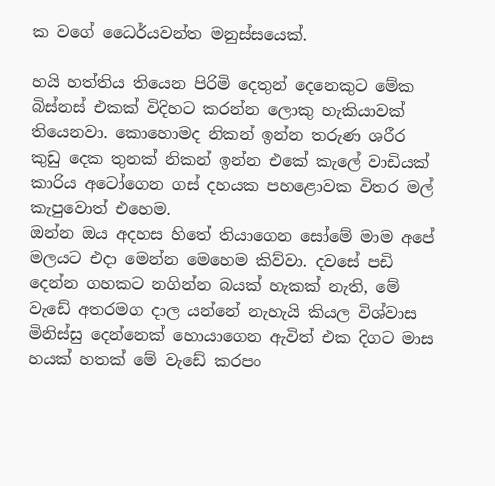ක වගේ ධෛර්යවන්ත මනුස්සයෙක්.

හයි හත්තිය තියෙන පිරිමි දෙතුන් දෙනෙකුට මේක බිස්නස් එකක් විදිහට කරන්න ලොකු හැකියාවක් තියෙනවා. කොහොමද නිකන් ඉන්න තරුණ ශරීර කුඩු දෙක තුනක් නිකන් ඉන්න එකේ කැලේ වාඩියක් කාරිය අටෝගෙන ගස් දහයක පහළොවක විතර මල් කැපුවොත් එහෙම.
ඔන්න ඔය අදහස හිතේ තියාගෙන සෝමේ මාම අපේ මලයට එදා මෙන්න මෙහෙම කිව්වා. දවසේ පඩි දෙන්න ගහකට නගින්න බයක් හැකක් නැති, මේ වැඩේ අතරමග දාල යන්නේ නැහැයි කියල විශ්වාස මිනිස්සු දෙන්නෙක් හොයාගෙන ඇවිත් එක දිගට මාස හයක් හතක් මේ වැඩේ කරපං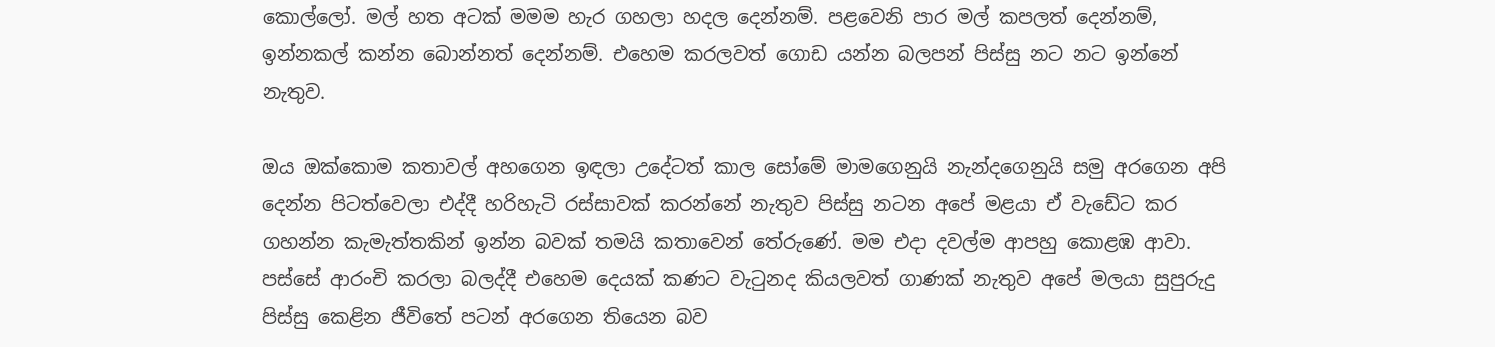කොල්ලෝ. මල් හත අටක් මමම හැර ගහලා හදල දෙන්නම්. පළවෙනි පාර මල් කපලත් දෙන්නම්, ඉන්නකල් කන්න බොන්නත් දෙන්නම්. එහෙම කරලවත් ගොඩ යන්න බලපන් පිස්සු නට නට ඉන්නේ නැතුව.

ඔය ඔක්කොම කතාවල් අහගෙන ඉඳලා උදේටත් කාල සෝමේ මාමගෙනුයි නැන්දගෙනුයි සමු අරගෙන අපි දෙන්න පිටත්වෙලා එද්දී හරිහැටි රස්සාවක් කරන්නේ නැතුව පිස්සු නටන අපේ මළයා ඒ වැඩේට කර ගහන්න කැමැත්තකින් ඉන්න බවක් තමයි කතාවෙන් තේරුණේ. මම එදා දවල්ම ආපහු කොළඹ ආවා.
පස්සේ ආරංචි කරලා බලද්දී එහෙම දෙයක් කණට වැටුනද කියලවත් ගාණක් නැතුව අපේ මලයා සුපුරුදු පිස්සු කෙළින ජීවිතේ පටන් අරගෙන තියෙන බව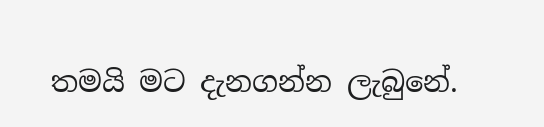තමයි මට දැනගන්න ලැබුනේ.